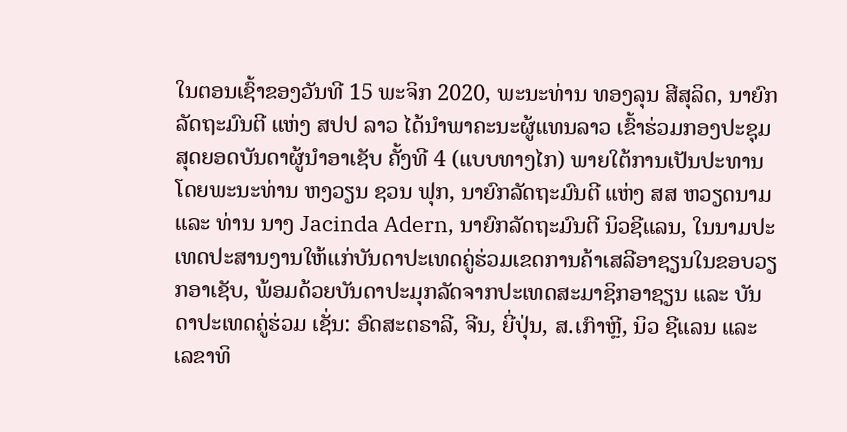ໃນຕອນເຊົ້າຂອງວັນທີ 15 ພະຈິກ 2020, ພະນະທ່ານ ທອງລຸນ ສີສຸລິດ, ນາຍົກລັດຖະມົນຕີ ແຫ່ງ ສປປ ລາວ ໄດ້ນຳພາຄະນະຜູ້ແທນລາວ ເຂົ້າຮ່ວມກອງປະຊຸມສຸດຍອດບັນດາຜູ້ນໍາອາເຊັບ ຄັ້ງທີ 4 (ແບບທາງໄກ) ພາຍໃຕ້ການເປັນປະທານໂດຍພະນະທ່ານ ຫງວຽນ ຊວນ ຟຸກ, ນາຍົກລັດຖະມົນຕີ ແຫ່ງ ສສ ຫວຽດນາມ ແລະ ທ່ານ ນາງ Jacinda Adern, ນາຍົກລັດຖະມົນຕີ ນິວຊີແລນ, ໃນນາມປະເທດປະສານງານໃຫ້ແກ່ບັນດາປະເທດຄູ່ຮ່ວມເຂດການຄ້າເສລີອາຊຽນໃນຂອບວຽກອາເຊັບ, ພ້ອມດ້ວຍບັນດາປະມຸກລັດຈາກປະເທດສະມາຊິກອາຊຽນ ແລະ ບັນດາປະເທດຄູ່ຮ່ວມ ເຊັ່ນ: ອົດສະຕຣາລີ, ຈີນ, ຍີ່ປຸ່ນ, ສ.ເກົາຫຼີ, ນິວ ຊີແລນ ແລະ ເລຂາທິ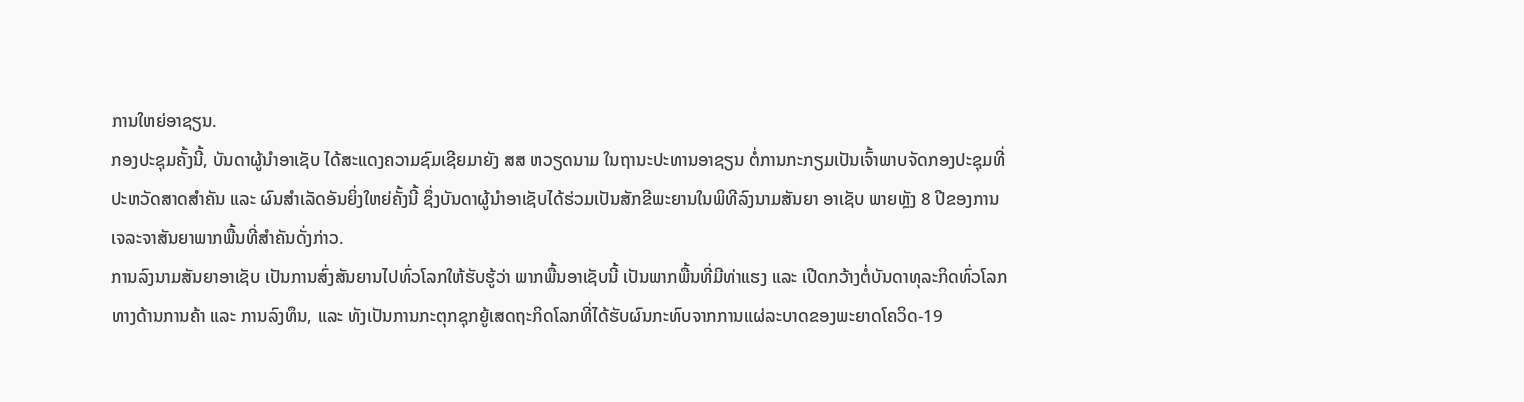ການໃຫຍ່ອາຊຽນ.
ກອງປະຊຸມຄັ້ງນີ້, ບັນດາຜູ້ນໍາອາເຊັບ ໄດ້ສະແດງຄວາມຊົມເຊີຍມາຍັງ ສສ ຫວຽດນາມ ໃນຖານະປະທານອາຊຽນ ຕໍ່ການກະກຽມເປັນເຈົ້າພາບຈັດກອງປະຊຸມທີ່ປະຫວັດສາດສໍາຄັນ ແລະ ຜົນສໍາເລັດອັນຍິ່ງໃຫຍ່ຄັ້ງນີ້ ຊຶ່ງບັນດາຜູ້ນໍາອາເຊັບໄດ້ຮ່ວມເປັນສັກຂີພະຍານໃນພິທີລົງນາມສັນຍາ ອາເຊັບ ພາຍຫຼັງ 8 ປີຂອງການເຈລະຈາສັນຍາພາກພື້ນທີ່ສໍາຄັນດັ່ງກ່າວ.
ການລົງນາມສັນຍາອາເຊັບ ເປັນການສົ່ງສັນຍານໄປທົ່ວໂລກໃຫ້ຮັບຮູ້ວ່າ ພາກພື້ນອາເຊັບນີ້ ເປັນພາກພື້ນທີ່ມີທ່າແຮງ ແລະ ເປີດກວ້າງຕໍ່ບັນດາທຸລະກິດທົ່ວໂລກທາງດ້ານການຄ້າ ແລະ ການລົງທຶນ, ແລະ ທັງເປັນການກະຕຸກຊຸກຍູ້ເສດຖະກິດໂລກທີ່ໄດ້ຮັບຜົນກະທົບຈາກການແຜ່ລະບາດຂອງພະຍາດໂຄວິດ-19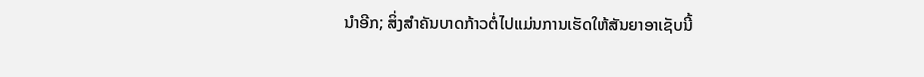ນໍາອີກ; ສິ່ງສໍາຄັນບາດກ້າວຕໍ່ໄປແມ່ນການເຮັດໃຫ້ສັນຍາອາເຊັບນີ້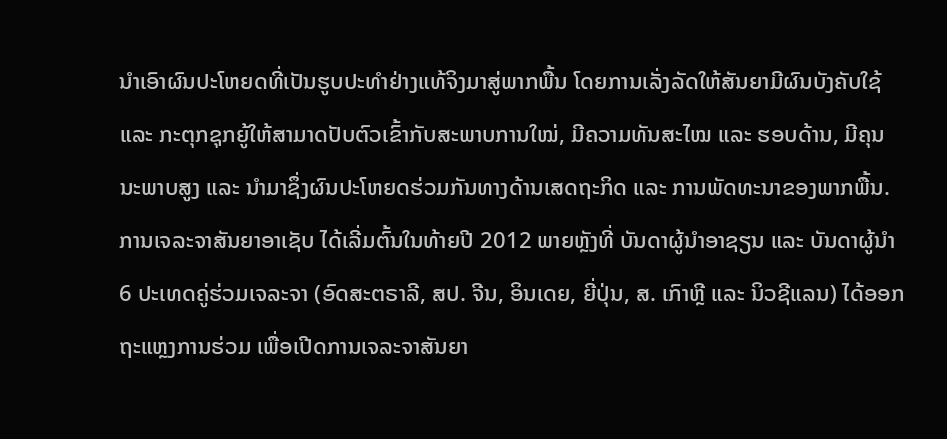ນໍາເອົາຜົນປະໂຫຍດທີ່ເປັນຮູບປະທໍາຢ່າງແທ້ຈິງມາສູ່ພາກພື້ນ ໂດຍການເລັ່ງລັດໃຫ້ສັນຍາມີຜົນບັງຄັບໃຊ້ ແລະ ກະຕຸກຊຸກຍູ້ໃຫ້ສາມາດປັບຕົວເຂົ້າກັບສະພາບການໃໝ່, ມີຄວາມທັນສະໄໝ ແລະ ຮອບດ້ານ, ມີຄຸນນະພາບສູງ ແລະ ນໍາມາຊຶ່ງຜົນປະໂຫຍດຮ່ວມກັນທາງດ້ານເສດຖະກິດ ແລະ ການພັດທະນາຂອງພາກພື້ນ.
ການເຈລະຈາສັນຍາອາເຊັບ ໄດ້ເລີ່ມຕົ້ນໃນທ້າຍປີ 2012 ພາຍຫຼັງທີ່ ບັນດາຜູ້ນຳອາຊຽນ ແລະ ບັນດາຜູ້ນຳ 6 ປະເທດຄູ່ຮ່ວມເຈລະຈາ (ອົດສະຕຣາລີ, ສປ. ຈີນ, ອິນເດຍ, ຍີ່ປຸ່ນ, ສ. ເກົາຫຼີ ແລະ ນິວຊີແລນ) ໄດ້ອອກຖະແຫຼງການຮ່ວມ ເພື່ອເປີດການເຈລະຈາສັນຍາ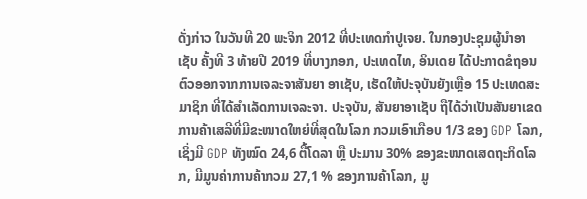ດັ່ງກ່າວ ໃນວັນທີ 20 ພະຈິກ 2012 ທີ່ປະເທດກຳປູເຈຍ. ໃນກອງປະຊຸມຜູ້ນຳອາເຊັບ ຄັ້ງທີ 3 ທ້າຍປີ 2019 ທີ່ບາງກອກ, ປະເທດໄທ, ອິນເດຍ ໄດ້ປະກາດຂໍຖອນຕົວອອກຈາກການເຈລະຈາສັນຍາ ອາເຊັບ, ເຮັດໃຫ້ປະຈຸບັນຍັງເຫຼືອ 15 ປະເທດສະມາຊິກ ທີ່ໄດ້ສຳເລັດການເຈລະຈາ. ປະຈຸບັນ, ສັນຍາອາເຊັບ ຖືໄດ້ວ່າເປັນສັນຍາເຂດການຄ້າເສລີທີ່ມີຂະໜາດໃຫຍ່ທີ່ສຸດໃນໂລກ ກວມເອົາເກືອບ 1/3 ຂອງ GDP ໂລກ, ເຊິ່ງມີ GDP ທັງໝົດ 24,6 ຕື້ໂດລາ ຫຼື ປະມານ 30% ຂອງຂະໜາດເສດຖະກິດໂລກ, ມີມູນຄ່າການຄ້າກວມ 27,1 % ຂອງການຄ້າໂລກ, ມູ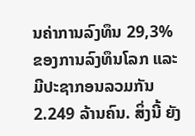ນຄ່າການລົງທຶນ 29,3% ຂອງການລົງທຶນໂລກ ແລະ ມີປະຊາກອນລວມກັນ 2.249 ລ້ານຄົນ. ສິ່ງນີ້ ຍັງ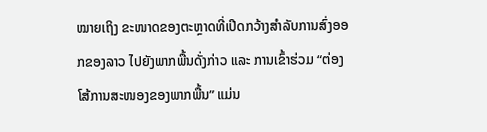ໝາຍເຖິງ ຂະໜາດຂອງຕະຫຼາດທີ່ເປີດກວ້າງສໍາລັບການສົ່ງອອກຂອງລາວ ໄປຍັງພາກພື້ນດັ່ງກ່າວ ແລະ ການເຂົ້າຮ່ວມ “ຕ່ອງໂສ້ການສະໜອງຂອງພາກພື້ນ” ແມ່ນ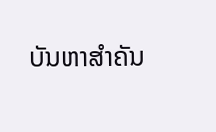ບັນຫາສໍາຄັນ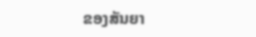ຂອງສັນຍາ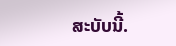ສະບັບນີ້.